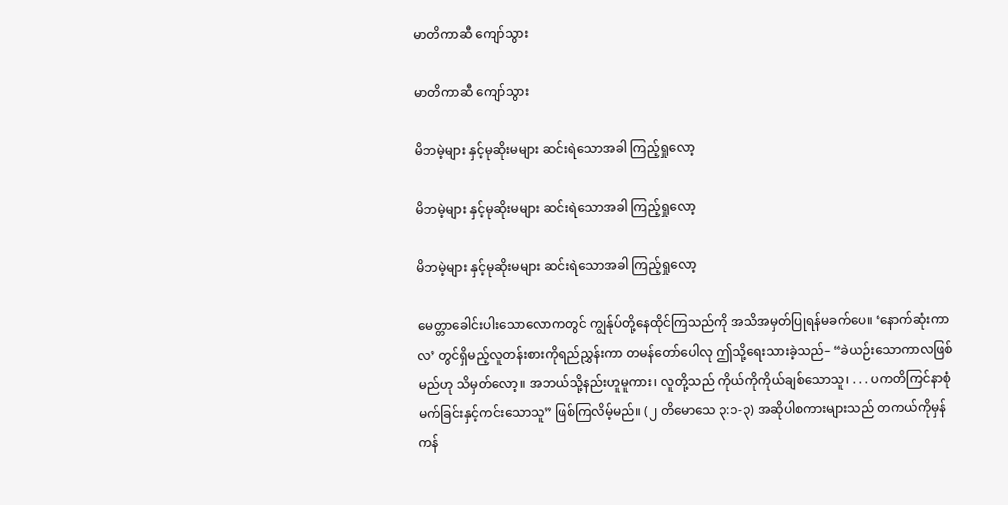မာတိကာဆီ ကျော်သွား

မာတိကာဆီ ကျော်သွား

မိဘမဲ့များ နှင့်မုဆိုးမများ ဆင်းရဲသောအခါ ကြည့်ရှုလော့

မိဘမဲ့များ နှင့်မုဆိုးမများ ဆင်းရဲသောအခါ ကြည့်ရှုလော့

မိဘမဲ့များ နှင့်မုဆိုးမများ ဆင်းရဲသောအခါ ကြည့်ရှုလော့

မေတ္တာခေါင်းပါးသောလောကတွင် ကျွန်ုပ်တို့နေထိုင်ကြသည်ကို အသိအမှတ်ပြုရန်မခက်ပေ။ ‘နောက်ဆုံးကာလ’ တွင်ရှိမည့်လူတန်းစားကိုရည်ညွှန်းကာ တမန်တော်ပေါလု ဤသို့ရေးသားခဲ့သည်– “ခဲယဉ်းသောကာလဖြစ်မည်ဟု သိမှတ်လော့။ အဘယ်သို့နည်းဟူမူကား၊ လူတို့သည် ကိုယ်ကိုကိုယ်ချစ်သောသူ၊ . . . ပကတိကြင်နာစုံမက်ခြင်းနှင့်ကင်းသောသူ” ဖြစ်ကြလိမ့်မည်။ (၂ တိမောသေ ၃:၁-၃) အဆိုပါစကားများသည် တကယ်ကိုမှန်ကန်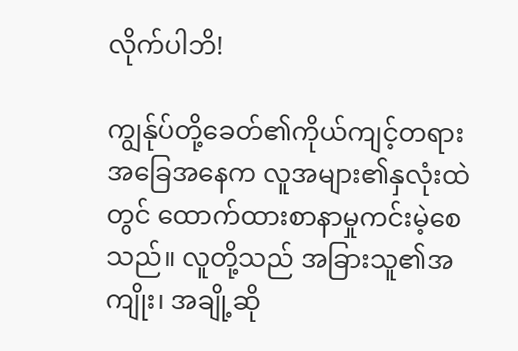လိုက်ပါဘိ!

ကျွန်ုပ်တို့ခေတ်၏ကိုယ်ကျင့်တရားအခြေအနေက လူအများ၏နှလုံးထဲတွင် ထောက်ထားစာနာမှုကင်းမဲ့စေသည်။ လူတို့သည် အခြားသူ၏အကျိုး၊ အချို့ဆို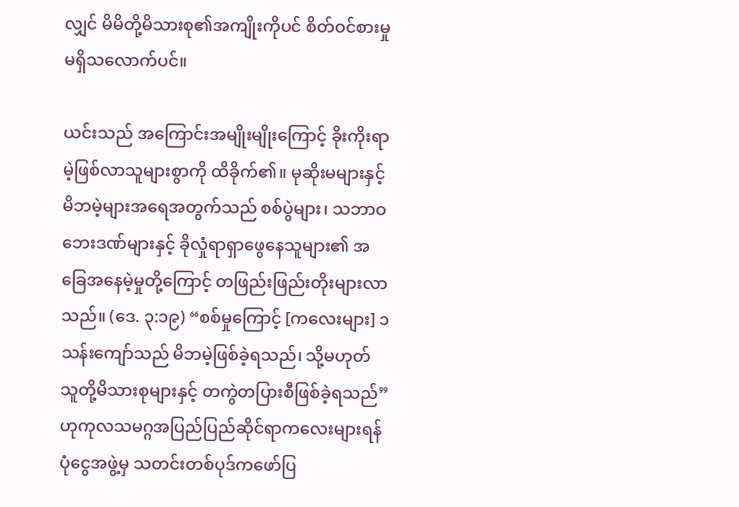လျှင် မိမိတို့မိသားစု၏အကျိုးကိုပင် စိတ်ဝင်စားမှုမရှိသလောက်ပင်။

ယင်းသည် အကြောင်းအမျိုးမျိုးကြောင့် ခိုးကိုးရာမဲ့ဖြစ်လာသူများစွာကို ထိခိုက်၏။ မုဆိုးမများနှင့် မိဘမဲ့များအရေအတွက်သည် စစ်ပွဲများ၊ သဘာဝဘေးဒဏ်များနှင့် ခိုလှုံရာရှာဖွေနေသူများ၏ အခြေအနေမဲ့မှုတို့ကြောင့် တဖြည်းဖြည်းတိုးများလာသည်။ (ဒေ. ၃:၁၉) “စစ်မှုကြောင့် [ကလေးများ] ၁ သန်းကျော်သည် မိဘမဲ့ဖြစ်ခဲ့ရသည်၊ သို့မဟုတ် သူတို့မိသားစုများနှင့် တကွဲတပြားစီဖြစ်ခဲ့ရသည်” ဟုကုလသမဂ္ဂအပြည်ပြည်ဆိုင်ရာကလေးများရန်ပုံငွေအဖွဲ့မှ သတင်းတစ်ပုဒ်ကဖော်ပြ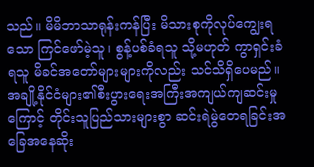သည်။ မိမိဘာသာရုန်းကန်ပြီး မိသားစုကိုလုပ်ကျွေးရသော ကြင်ဖော်မဲ့သူ၊ စွန့်ပစ်ခံရသူ သို့မဟုတ် ကွာရှင်းခံရသူ မိခင်အတော်များများကိုလည်း သင်သိရှိပေမည်။ အချို့နိုင်ငံများ၏စီးပွားရေးအကြီးအကျယ်ကျဆင်းမှုကြောင့် တိုင်းသူပြည်သားများစွာ ဆင်းရဲမွဲတေရခြင်းအခြေအနေဆိုး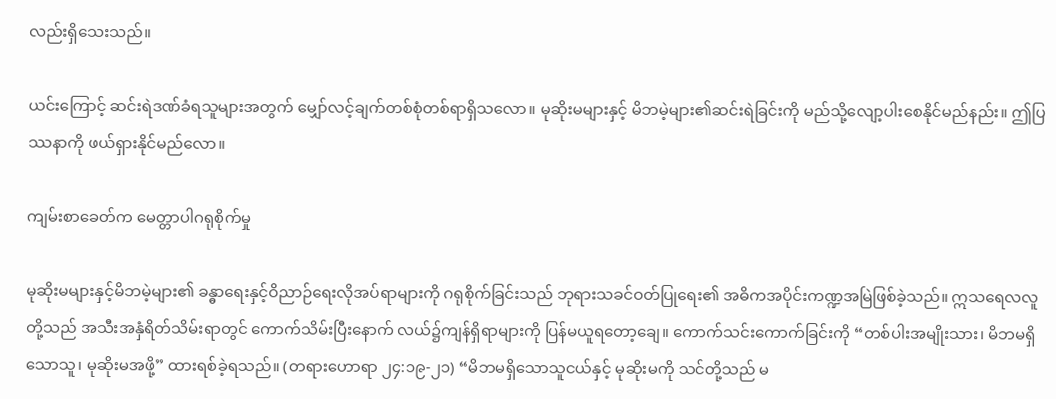လည်းရှိသေးသည်။

ယင်းကြောင့် ဆင်းရဲဒဏ်ခံရသူများအတွက် မျှော်လင့်ချက်တစ်စုံတစ်ရာရှိသလော။ မုဆိုးမများနှင့် မိဘမဲ့များ၏ဆင်းရဲခြင်းကို မည်သို့လျော့ပါးစေနိုင်မည်နည်း။ ဤပြဿနာကို ဖယ်ရှားနိုင်မည်လော။

ကျမ်းစာခေတ်က မေတ္တာပါဂရုစိုက်မှု

မုဆိုးမများနှင့်မိဘမဲ့များ၏ ခန္ဓာရေးနှင့်ဝိညာဉ်ရေးလိုအပ်ရာများကို ဂရုစိုက်ခြင်းသည် ဘုရားသခင်ဝတ်ပြုရေး၏ အဓိကအပိုင်းကဏ္ဍအမြဲဖြစ်ခဲ့သည်။ ဣသရေလလူတို့သည် အသီးအနှံရိတ်သိမ်းရာတွင် ကောက်သိမ်းပြီးနောက် လယ်၌ကျန်ရှိရာများကို ပြန်မယူရတော့ချေ။ ကောက်သင်းကောက်ခြင်းကို “တစ်ပါးအမျိုးသား၊ မိဘမရှိသောသူ၊ မုဆိုးမအဖို့” ထားရစ်ခဲ့ရသည်။ (တရားဟောရာ ၂၄:၁၉-၂၁) “မိဘမရှိသောသူငယ်နှင့် မုဆိုးမကို သင်တို့သည် မ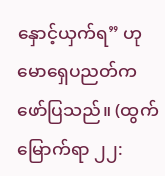နှောင့်ယှက်ရ” ဟုမောရှေပညတ်က ဖော်ပြသည်။ (ထွက်မြောက်ရာ ၂၂: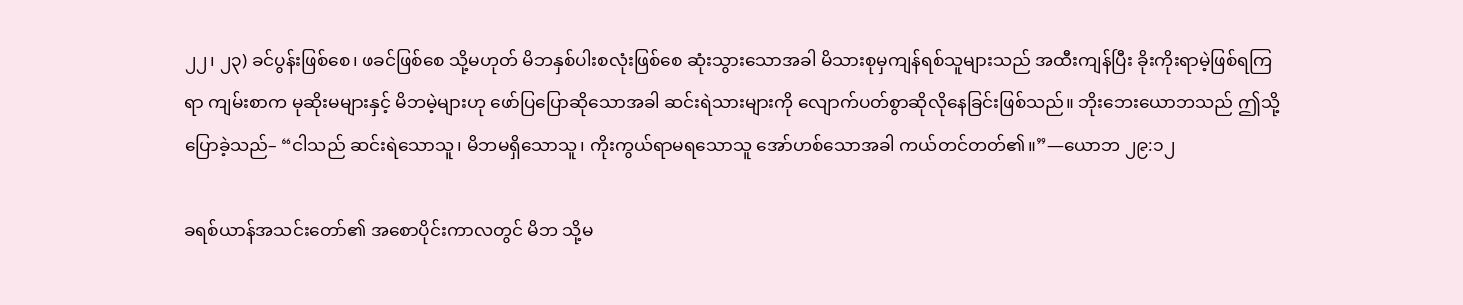၂၂၊ ၂၃) ခင်ပွန်းဖြစ်စေ၊ ဖခင်ဖြစ်စေ သို့မဟုတ် မိဘနှစ်ပါးစလုံးဖြစ်စေ ဆုံးသွားသောအခါ မိသားစုမှကျန်ရစ်သူများသည် အထီးကျန်ပြီး ခိုးကိုးရာမဲ့ဖြစ်ရကြရာ ကျမ်းစာက မုဆိုးမများနှင့် မိဘမဲ့များဟု ဖော်ပြပြောဆိုသောအခါ ဆင်းရဲသားများကို လျောက်ပတ်စွာဆိုလိုနေခြင်းဖြစ်သည်။ ဘိုးဘေးယောဘသည် ဤသို့ပြောခဲ့သည်– “ငါသည် ဆင်းရဲသောသူ၊ မိဘမရှိသောသူ၊ ကိုးကွယ်ရာမရသောသူ အော်ဟစ်သောအခါ ကယ်တင်တတ်၏။”—ယောဘ ၂၉:၁၂

ခရစ်ယာန်အသင်းတော်၏ အစောပိုင်းကာလတွင် မိဘ သို့မ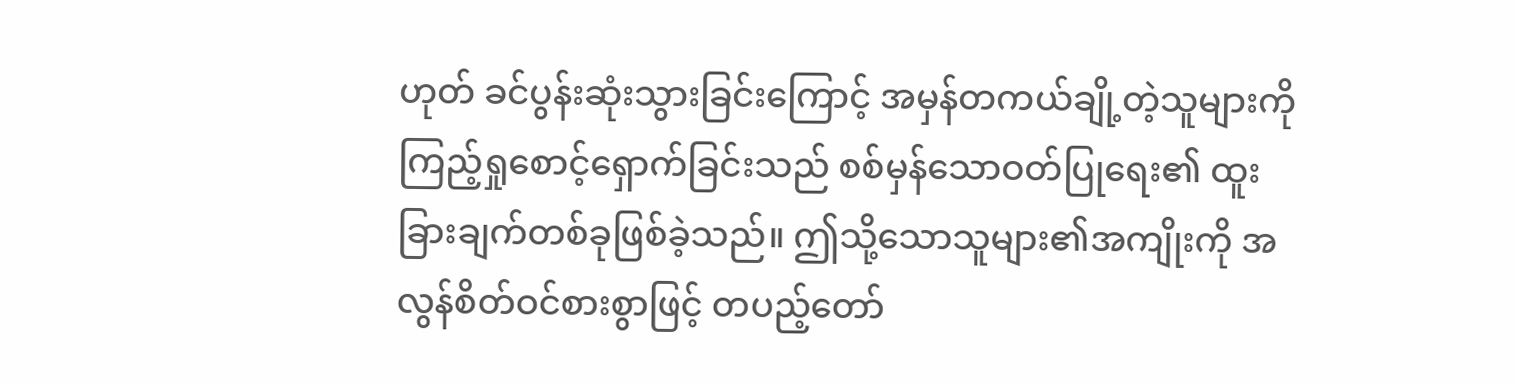ဟုတ် ခင်ပွန်းဆုံးသွားခြင်းကြောင့် အမှန်တကယ်ချို့တဲ့သူများကို ကြည့်ရှုစောင့်ရှောက်ခြင်းသည် စစ်မှန်သောဝတ်ပြုရေး၏ ထူးခြားချက်တစ်ခုဖြစ်ခဲ့သည်။ ဤသို့သောသူများ၏အကျိုးကို အလွန်စိတ်ဝင်စားစွာဖြင့် တပည့်တော်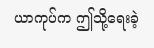ယာကုပ်က ဤသို့ရေးခဲ့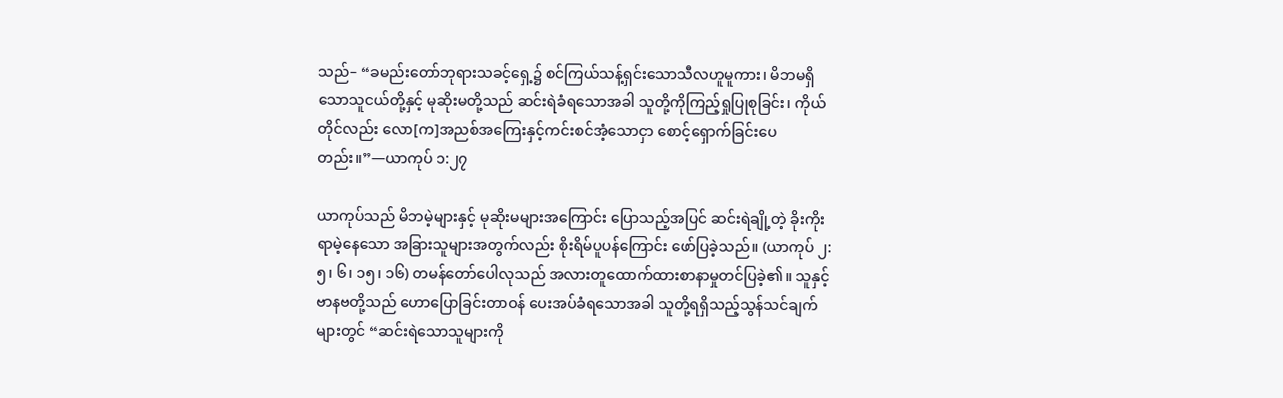သည်– “ခမည်းတော်ဘုရားသခင့်ရှေ့၌ စင်ကြယ်သန့်ရှင်းသောသီလဟူမူကား၊ မိဘမရှိသောသူငယ်တို့နှင့် မုဆိုးမတို့သည် ဆင်းရဲခံရသောအခါ သူတို့ကိုကြည့်ရှုပြုစုခြင်း၊ ကိုယ်တိုင်လည်း လော[က]အညစ်အကြေးနှင့်ကင်းစင်အံ့သောငှာ စောင့်ရှောက်ခြင်းပေတည်း။”—ယာကုပ် ၁:၂၇

ယာကုပ်သည် မိဘမဲ့များနှင့် မုဆိုးမများအကြောင်း ပြောသည့်အပြင် ဆင်းရဲချို့တဲ့ ခိုးကိုးရာမဲ့နေသော အခြားသူများအတွက်လည်း စိုးရိမ်ပူပန်ကြောင်း ဖော်ပြခဲ့သည်။ (ယာကုပ် ၂:၅၊ ၆၊ ၁၅၊ ၁၆) တမန်တော်ပေါလုသည် အလားတူထောက်ထားစာနာမှုတင်ပြခဲ့၏။ သူနှင့်ဗာနဗတို့သည် ဟောပြောခြင်းတာဝန် ပေးအပ်ခံရသောအခါ သူတို့ရရှိသည့်သွန်သင်ချက်များတွင် “ဆင်းရဲသောသူများကို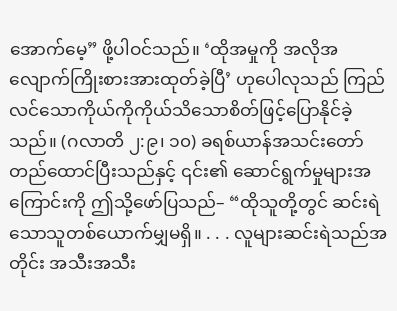အောက်မေ့” ဖို့ပါဝင်သည်။ ‘ထိုအမှုကို အလိုအလျောက်ကြိုးစားအားထုတ်ခဲ့ပြီ’ ဟုပေါလုသည် ကြည်လင်သောကိုယ်ကိုကိုယ်သိသောစိတ်ဖြင့်ပြောနိုင်ခဲ့သည်။ (ဂလာတိ ၂:၉၊ ၁၀) ခရစ်ယာန်အသင်းတော်တည်ထောင်ပြီးသည်နှင့် ၎င်း၏ ဆောင်ရွက်မှုများအကြောင်းကို ဤသို့ဖော်ပြသည်– “ထိုသူတို့တွင် ဆင်းရဲသောသူတစ်ယောက်မျှမရှိ။ . . . လူများဆင်းရဲသည်အတိုင်း အသီးအသီး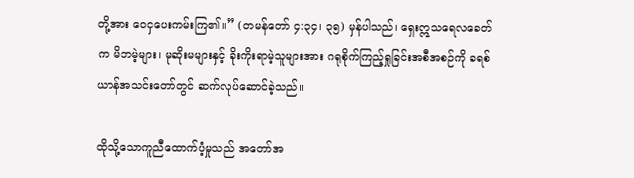တို့အား ဝေငှပေးကမ်းကြ၏။” (တမန်တော် ၄:၃၄၊ ၃၅) မှန်ပါသည်၊ ရှေးဣသရေလခေတ်က မိဘမဲ့များ၊ မုဆိုးမများနှင့် ခိုးကိုးရာမဲ့သူများအား ဂရုစိုက်ကြည့်ရှုခြင်းအစီအစဉ်ကို ခရစ်ယာန်အသင်းတော်တွင် ဆက်လုပ်ဆောင်ခဲ့သည်။

ထိုသို့သောကူညီထောက်ပံ့မှုသည် အတော်အ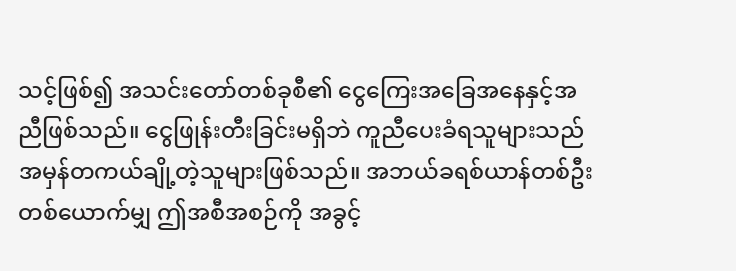သင့်ဖြစ်၍ အသင်းတော်တစ်ခုစီ၏ ငွေကြေးအခြေအနေနှင့်အညီဖြစ်သည်။ ငွေဖြုန်းတီးခြင်းမရှိဘဲ ကူညီပေးခံရသူများသည် အမှန်တကယ်ချို့တဲ့သူများဖြစ်သည်။ အဘယ်ခရစ်ယာန်တစ်ဦးတစ်ယောက်မျှ ဤအစီအစဉ်ကို အခွင့်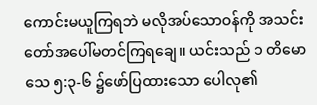ကောင်းမယူကြရဘဲ မလိုအပ်သောဝန်ကို အသင်းတော်အပေါ်မတင်ကြရချေ။ ယင်းသည် ၁ တိမောသေ ၅:၃-၆ ၌ဖော်ပြထားသော ပေါလု၏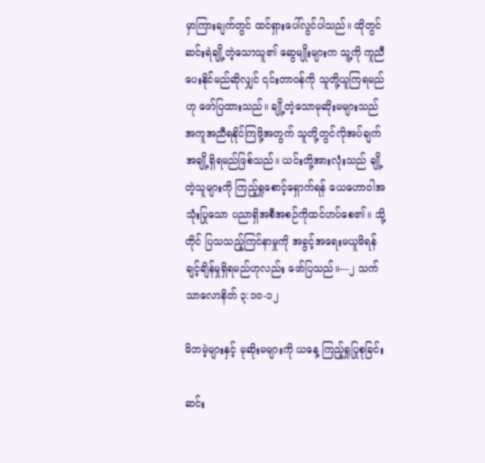မှာကြားချက်တွင် ထင်ရှားပေါ်လွင်ပါသည်။ ထိုတွင် ဆင်းရဲချို့တဲ့သောသူ၏ ဆွေမျိုးများက သူ့ကို ကူညီပေးနိုင်မည်ဆိုလျှင် ၎င်းတာဝန်ကို သူတို့ယူကြရမည်ဟု ဖော်ပြထားသည်။ ချို့တဲ့သောမုဆိုးမများသည် အကူအညီရနိုင်ကြဖို့အတွက် သူတို့တွင်လိုအပ်ချက်အချို့ရှိရမည်ဖြစ်သည်။ ယင်းတို့အားလုံးသည် ချို့တဲ့သူများကို ကြည့်ရှုစောင့်ရှောက်ရန် ယေဟောဝါအသုံးပြုသော ပညာရှိအစီအစဉ်ကိုထင်ဟပ်စေ၏။ သို့တိုင် ပြသသည့်ကြင်နာမှုကို အခွင့်အရေးမယူမိရန် ချင့်ချိန်မှုရှိရမည်ဟုလည်း ဖော်ပြသည်။—၂ သက်သာလောနိတ် ၃:၁၀-၁၂

မိဘမဲ့များနှင့် မုဆိုးမများကို ယနေ့ ကြည့်ရှုပြုစုခြင်း

ဆင်း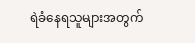ရဲခံနေရသူများအတွက်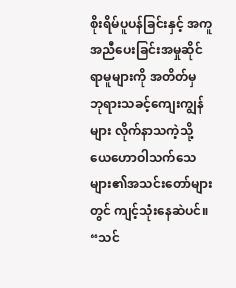စိုးရိမ်ပူပန်ခြင်းနှင့် အကူအညီပေးခြင်းအမှုဆိုင်ရာမူများကို အတိတ်မှ ဘုရားသခင့်ကျေးကျွန်များ လိုက်နာသကဲ့သို့ ယေဟောဝါသက်သေများ၏အသင်းတော်များတွင် ကျင့်သုံးနေဆဲပင်။ “သင်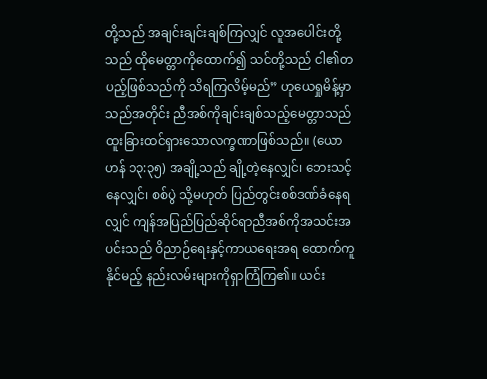တို့သည် အချင်းချင်းချစ်ကြလျှင် လူအပေါင်းတို့သည် ထိုမေတ္တာကိုထောက်၍ သင်တို့သည် ငါ၏တပည့်ဖြစ်သည်ကို သိရကြလိမ့်မည်” ဟုယေရှုမိန့်မှာသည်အတိုင်း ညီအစ်ကိုချင်းချစ်သည့်မေတ္တာသည် ထူးခြားထင်ရှားသောလက္ခဏာဖြစ်သည်။ (ယောဟန် ၁၃:၃၅) အချို့သည် ချို့တဲ့နေလျှင်၊ ဘေးသင့်နေလျှင်၊ စစ်ပွဲ သို့မဟုတ် ပြည်တွင်းစစ်ဒဏ်ခံနေရလျှင် ကျန်အပြည်ပြည်ဆိုင်ရာညီအစ်ကိုအသင်းအပင်းသည် ဝိညာဉ်ရေးနှင့်ကာယရေးအရ ထောက်ကူနိုင်မည့် နည်းလမ်းများကိုရှာကြံကြ၏။ ယင်း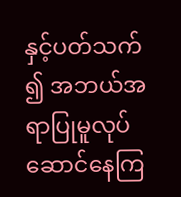နှင့်ပတ်သက်၍ အဘယ်အရာပြုမူလုပ်ဆောင်နေကြ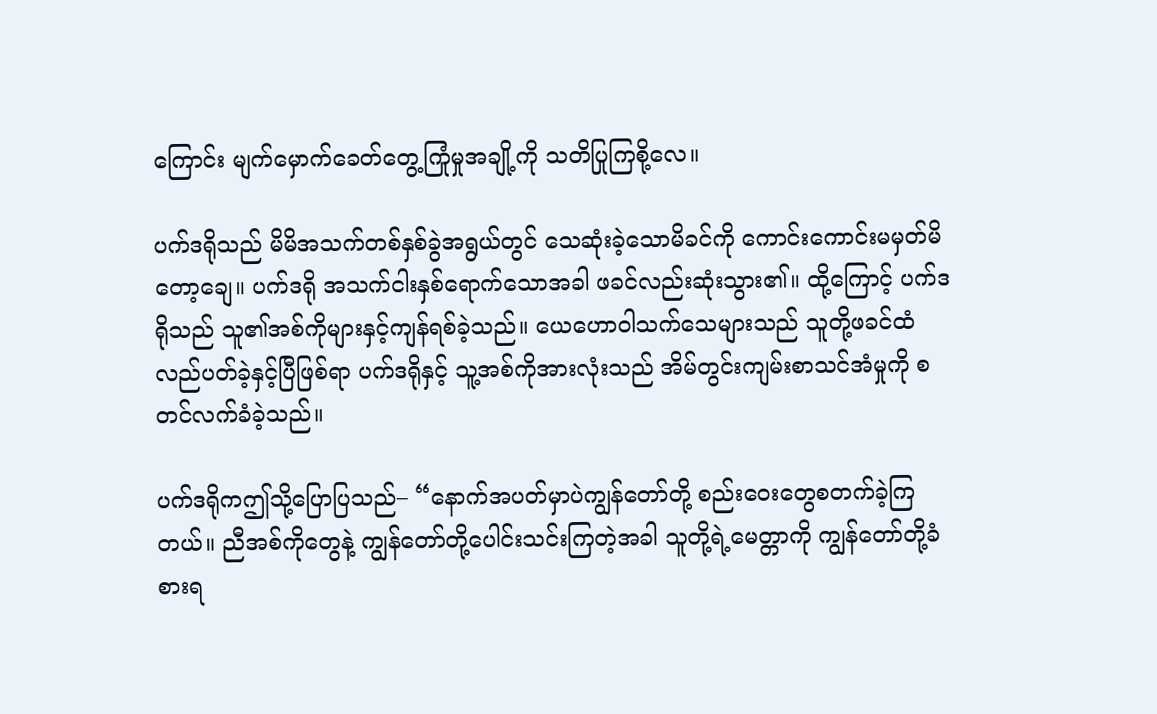ကြောင်း မျက်မှောက်ခေတ်တွေ့ကြုံမှုအချို့ကို သတိပြုကြစို့လေ။

ပက်ဒရိုသည် မိမိအသက်တစ်နှစ်ခွဲအရွယ်တွင် သေဆုံးခဲ့သောမိခင်ကို ကောင်းကောင်းမမှတ်မိတော့ချေ။ ပက်ဒရို အသက်ငါးနှစ်ရောက်သောအခါ ဖခင်လည်းဆုံးသွား၏။ ထို့ကြောင့် ပက်ဒရိုသည် သူ၏အစ်ကိုများနှင့်ကျန်ရစ်ခဲ့သည်။ ယေဟောဝါသက်သေများသည် သူတို့ဖခင်ထံလည်ပတ်ခဲ့နှင့်ပြီဖြစ်ရာ ပက်ဒရိုနှင့် သူ့အစ်ကိုအားလုံးသည် အိမ်တွင်းကျမ်းစာသင်အံမှုကို စတင်လက်ခံခဲ့သည်။

ပက်ဒရိုကဤသို့ပြောပြသည်– “နောက်အပတ်မှာပဲကျွန်တော်တို့ စည်းဝေးတွေစတက်ခဲ့ကြတယ်။ ညီအစ်ကိုတွေနဲ့ ကျွန်တော်တို့ပေါင်းသင်းကြတဲ့အခါ သူတို့ရဲ့မေတ္တာကို ကျွန်တော်တို့ခံစားရ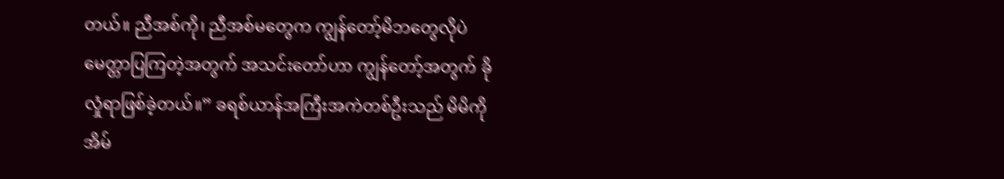တယ်။ ညီအစ်ကို၊ ညီအစ်မတွေက ကျွန်တော့်မိဘတွေလိုပဲ မေတ္တာပြကြတဲ့အတွက် အသင်းတော်ဟာ ကျွန်တော့်အတွက် ခိုလှုံရာဖြစ်ခဲ့တယ်။” ခရစ်ယာန်အကြီးအကဲတစ်ဦးသည် မိမိကို အိမ်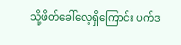သို့ဖိတ်ခေါ်လေ့ရှိကြောင်း ပက်ဒ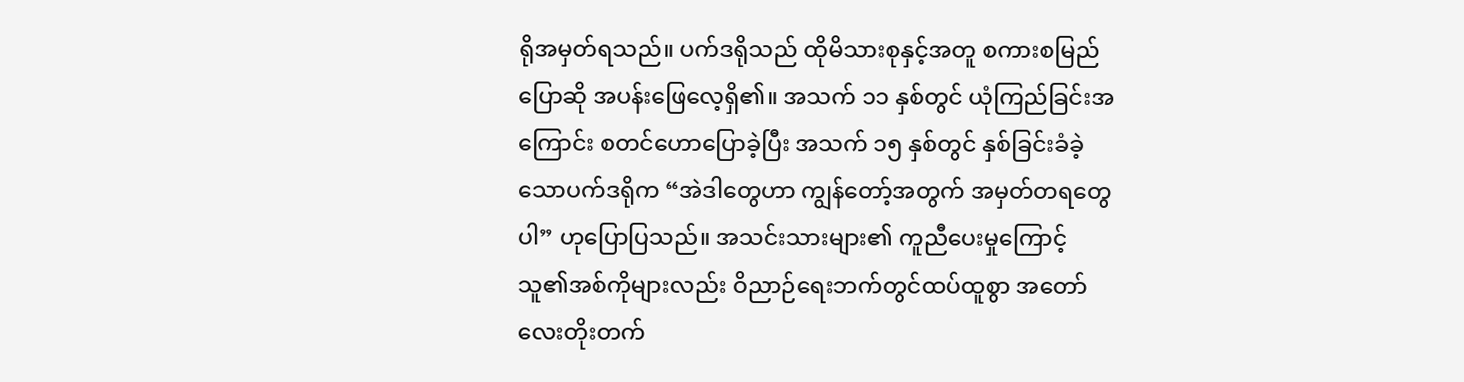ရိုအမှတ်ရသည်။ ပက်ဒရိုသည် ထိုမိသားစုနှင့်အတူ စကားစမြည်ပြောဆို အပန်းဖြေလေ့ရှိ၏။ အသက် ၁၁ နှစ်တွင် ယုံကြည်ခြင်းအကြောင်း စတင်ဟောပြောခဲ့ပြီး အသက် ၁၅ နှစ်တွင် နှစ်ခြင်းခံခဲ့သောပက်ဒရိုက “အဲဒါတွေဟာ ကျွန်တော့်အတွက် အမှတ်တရတွေပါ” ဟုပြောပြသည်။ အသင်းသားများ၏ ကူညီပေးမှုကြောင့် သူ၏အစ်ကိုများလည်း ဝိညာဉ်ရေးဘက်တွင်ထပ်ထူစွာ အတော်လေးတိုးတက်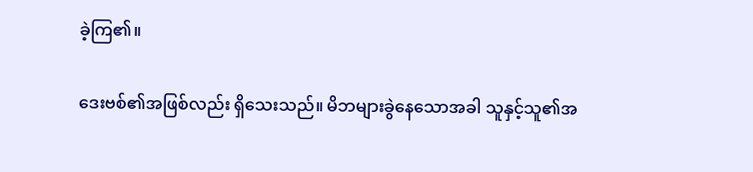ခဲ့ကြ၏။

ဒေးဗစ်၏အဖြစ်လည်း ရှိသေးသည်။ မိဘများခွဲနေသောအခါ သူနှင့်သူ၏အ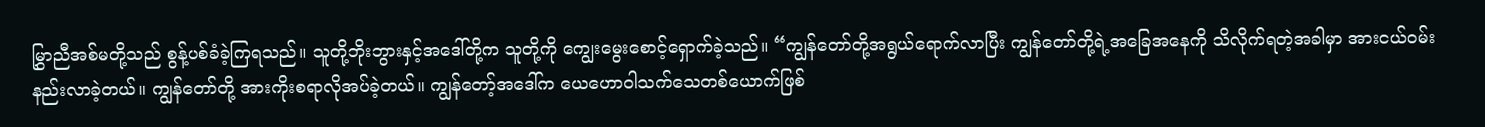မြွှာညီအစ်မတို့သည် စွန့်ပစ်ခံခဲ့ကြရသည်။ သူတို့ဘိုးဘွားနှင့်အဒေါ်တို့က သူတို့ကို ကျွေးမွေးစောင့်ရှောက်ခဲ့သည်။ “ကျွန်တော်တို့အရွယ်ရောက်လာပြီး ကျွန်တော်တို့ရဲ့အခြေအနေကို သိလိုက်ရတဲ့အခါမှာ အားငယ်ဝမ်းနည်းလာခဲ့တယ်။ ကျွန်တော်တို့ အားကိုးစရာလိုအပ်ခဲ့တယ်။ ကျွန်တော့်အဒေါ်က ယေဟောဝါသက်သေတစ်ယောက်ဖြစ်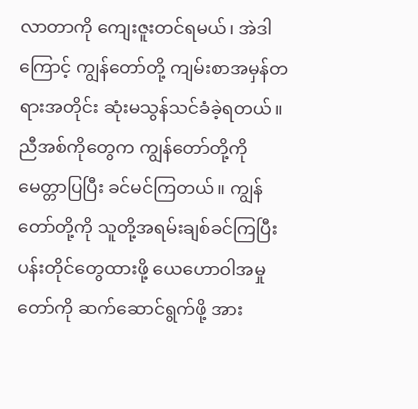လာတာကို ကျေးဇူးတင်ရမယ်၊ အဲဒါကြောင့် ကျွန်တော်တို့ ကျမ်းစာအမှန်တရားအတိုင်း ဆုံးမသွန်သင်ခံခဲ့ရတယ်။ ညီအစ်ကိုတွေက ကျွန်တော်တို့ကို မေတ္တာပြပြီး ခင်မင်ကြတယ်။ ကျွန်တော်တို့ကို သူတို့အရမ်းချစ်ခင်ကြပြီး ပန်းတိုင်တွေထားဖို့ ယေဟောဝါအမှုတော်ကို ဆက်ဆောင်ရွက်ဖို့ အား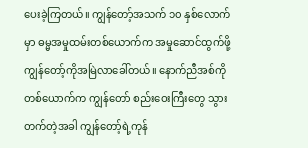ပေးခဲ့ကြတယ်။ ကျွန်တော့်အသက် ၁၀ နှစ်လောက်မှာ ဓမ္မအမှုထမ်းတစ်ယောက်က အမှုဆောင်ထွက်ဖို့ ကျွန်တော့်ကိုအမြဲလာခေါ်တယ်။ နောက်ညီအစ်ကိုတစ်ယောက်က ကျွန်တော် စည်းဝေးကြီးတွေ သွားတက်တဲ့အခါ ကျွန်တော့်ရဲ့ကုန်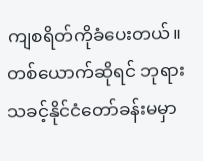ကျစရိတ်ကိုခံပေးတယ်။ တစ်ယောက်ဆိုရင် ဘုရားသခင့်နိုင်ငံတော်ခန်းမမှာ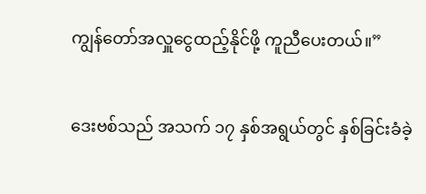ကျွန်တော်အလှူငွေထည့်နိုင်ဖို့ ကူညီပေးတယ်။”

ဒေးဗစ်သည် အသက် ၁၇ နှစ်အရွယ်တွင် နှစ်ခြင်းခံခဲ့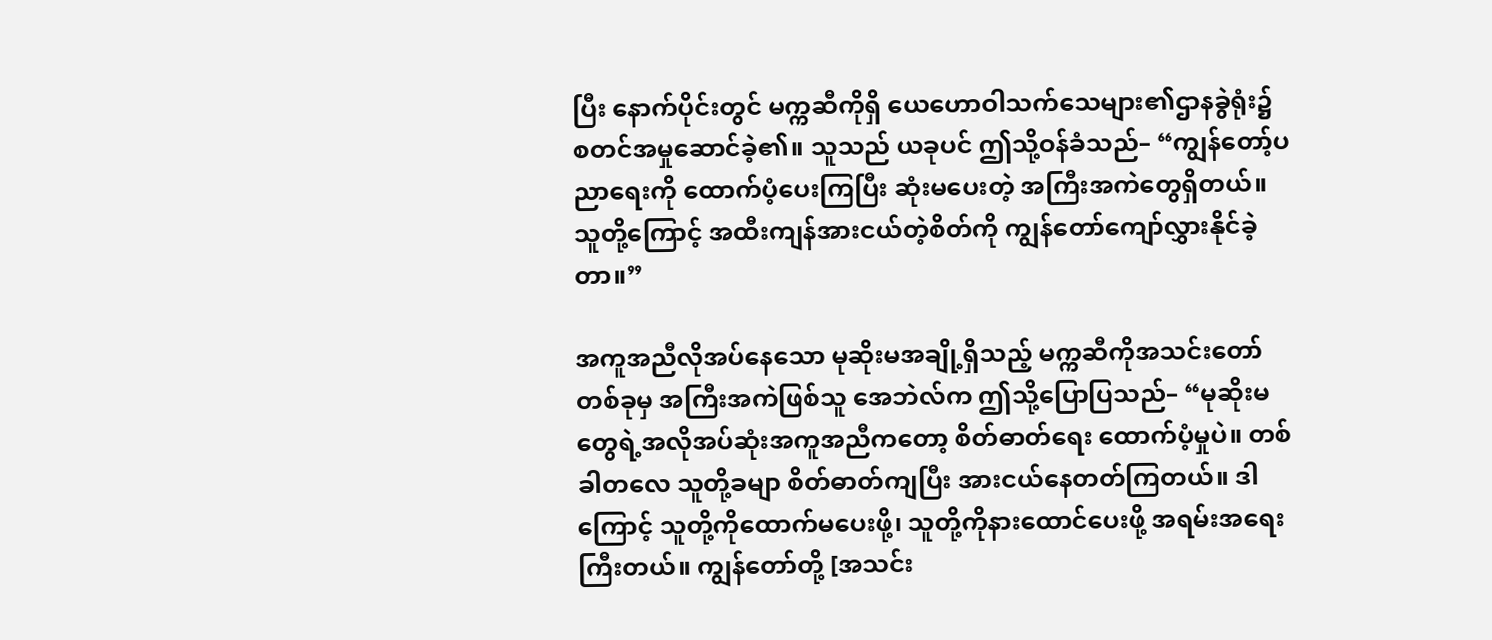ပြီး နောက်ပိုင်းတွင် မက္ကဆီကိုရှိ ယေဟောဝါသက်သေများ၏ဌာနခွဲရုံး၌ စတင်အမှုဆောင်ခဲ့၏။ သူသည် ယခုပင် ဤသို့ဝန်ခံသည်– “ကျွန်တော့်ပညာရေးကို ထောက်ပံ့ပေးကြပြီး ဆုံးမပေးတဲ့ အကြီးအကဲတွေရှိတယ်။ သူတို့ကြောင့် အထီးကျန်အားငယ်တဲ့စိတ်ကို ကျွန်တော်ကျော်လွှားနိုင်ခဲ့တာ။”

အကူအညီလိုအပ်နေသော မုဆိုးမအချို့ရှိသည့် မက္ကဆီကိုအသင်းတော်တစ်ခုမှ အကြီးအကဲဖြစ်သူ အေဘဲလ်က ဤသို့ပြောပြသည်– “မုဆိုးမတွေရဲ့အလိုအပ်ဆုံးအကူအညီကတော့ စိတ်ဓာတ်ရေး ထောက်ပံ့မှုပဲ။ တစ်ခါတလေ သူတို့ခမျာ စိတ်ဓာတ်ကျပြီး အားငယ်နေတတ်ကြတယ်။ ဒါကြောင့် သူတို့ကိုထောက်မပေးဖို့၊ သူတို့ကိုနားထောင်ပေးဖို့ အရမ်းအရေးကြီးတယ်။ ကျွန်တော်တို့ [အသင်း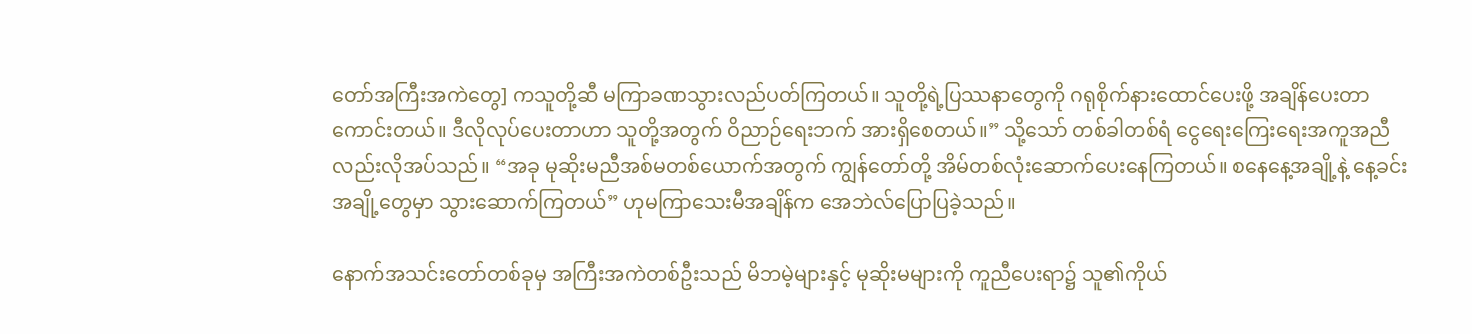တော်အကြီးအကဲတွေ] ကသူတို့ဆီ မကြာခဏသွားလည်ပတ်ကြတယ်။ သူတို့ရဲ့ပြဿနာတွေကို ဂရုစိုက်နားထောင်ပေးဖို့ အချိန်ပေးတာကောင်းတယ်။ ဒီလိုလုပ်ပေးတာဟာ သူတို့အတွက် ဝိညာဉ်ရေးဘက် အားရှိစေတယ်။” သို့သော် တစ်ခါတစ်ရံ ငွေရေးကြေးရေးအကူအညီလည်းလိုအပ်သည်။ “အခု မုဆိုးမညီအစ်မတစ်ယောက်အတွက် ကျွန်တော်တို့ အိမ်တစ်လုံးဆောက်ပေးနေကြတယ်။ စနေနေ့အချို့နဲ့ နေ့ခင်းအချို့တွေမှာ သွားဆောက်ကြတယ်” ဟုမကြာသေးမီအချိန်က အေဘဲလ်ပြောပြခဲ့သည်။

နောက်အသင်းတော်တစ်ခုမှ အကြီးအကဲတစ်ဦးသည် မိဘမဲ့များနှင့် မုဆိုးမများကို ကူညီပေးရာ၌ သူ၏ကိုယ်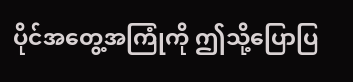ပိုင်အတွေ့အကြုံကို ဤသို့ပြောပြ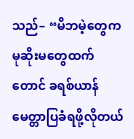သည်– “မိဘမဲ့တွေက မုဆိုးမတွေထက်တောင် ခရစ်ယာန်မေတ္တာပြခံရဖို့လိုတယ်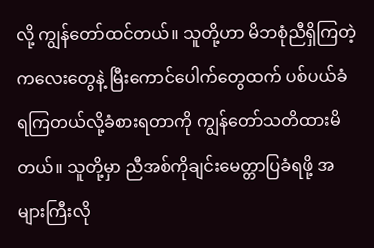လို့ ကျွန်တော်ထင်တယ်။ သူတို့ဟာ မိဘစုံညီရှိကြတဲ့ ကလေးတွေနဲ့ မြီးကောင်ပေါက်တွေထက် ပစ်ပယ်ခံရကြတယ်လို့ခံစားရတာကို ကျွန်တော်သတိထားမိတယ်။ သူတို့မှာ ညီအစ်ကိုချင်းမေတ္တာပြခံရဖို့ အများကြီးလို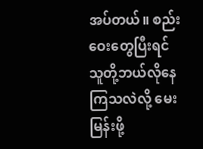အပ်တယ်။ စည်းဝေးတွေပြီးရင် သူတို့ဘယ်လိုနေကြသလဲလို့ မေးမြန်းဖို့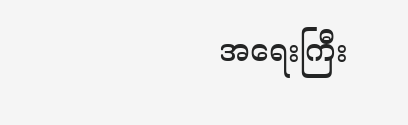အရေးကြီး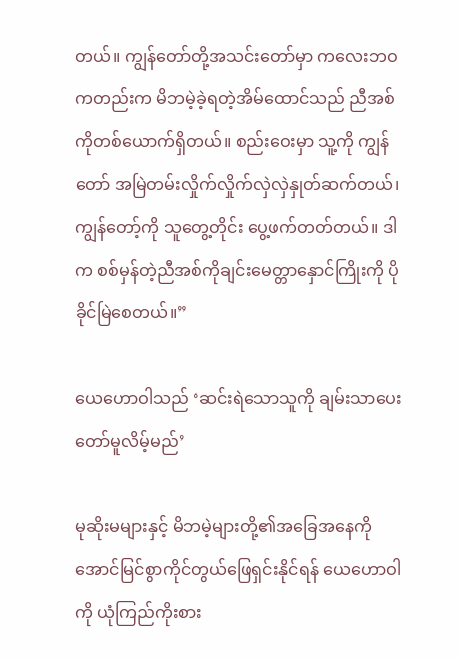တယ်။ ကျွန်တော်တို့အသင်းတော်မှာ ကလေးဘဝကတည်းက မိဘမဲ့ခဲ့ရတဲ့အိမ်ထောင်သည် ညီအစ်ကိုတစ်ယောက်ရှိတယ်။ စည်းဝေးမှာ သူ့ကို ကျွန်တော် အမြဲတမ်းလှိုက်လှိုက်လှဲလှဲနှုတ်ဆက်တယ်၊ ကျွန်တော့်ကို သူတွေ့တိုင်း ပွေ့ဖက်တတ်တယ်။ ဒါက စစ်မှန်တဲ့ညီအစ်ကိုချင်းမေတ္တာနှောင်ကြိုးကို ပိုခိုင်မြဲစေတယ်။”

ယေဟောဝါသည် ‘ဆင်းရဲသောသူကို ချမ်းသာပေးတော်မူလိမ့်မည်’

မုဆိုးမများနှင့် မိဘမဲ့များတို့၏အခြေအနေကို အောင်မြင်စွာကိုင်တွယ်ဖြေရှင်းနိုင်ရန် ယေဟောဝါကို ယုံကြည်ကိုးစား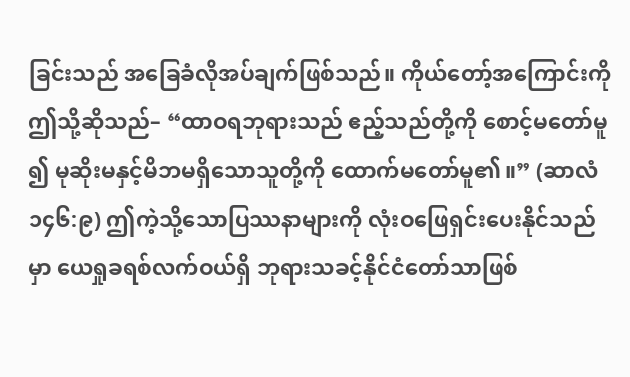ခြင်းသည် အခြေခံလိုအပ်ချက်ဖြစ်သည်။ ကိုယ်တော့်အကြောင်းကို ဤသို့ဆိုသည်– “ထာဝရဘုရားသည် ဧည့်သည်တို့ကို စောင့်မတော်မူ၍ မုဆိုးမနှင့်မိဘမရှိသောသူတို့ကို ထောက်မတော်မူ၏။” (ဆာလံ ၁၄၆:၉) ဤကဲ့သို့သောပြဿနာများကို လုံးဝဖြေရှင်းပေးနိုင်သည်မှာ ယေရှုခရစ်လက်ဝယ်ရှိ ဘုရားသခင့်နိုင်ငံတော်သာဖြစ်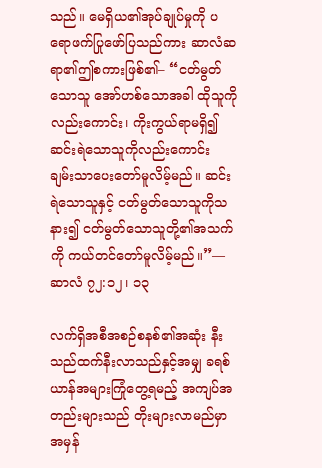သည်။ မေရှိယ၏အုပ်ချုပ်မှုကို ပရောဖက်ပြုဖော်ပြသည်ကား ဆာလံဆရာ၏ဤစကားဖြစ်၏– “ငတ်မွတ်သောသူ အော်ဟစ်သောအခါ ထိုသူကိုလည်းကောင်း၊ ကိုးကွယ်ရာမရှိ၍ ဆင်းရဲသောသူကိုလည်းကောင်း ချမ်းသာပေးတော်မူလိမ့်မည်။ ဆင်းရဲသောသူနှင့် ငတ်မွတ်သောသူကိုသနား၍ ငတ်မွတ်သောသူတို့၏အသက်ကို ကယ်တင်တော်မူလိမ့်မည်။”—ဆာလံ ၇၂:၁၂၊ ၁၃

လက်ရှိအစီအစဉ်စနစ်၏အဆုံး နီးသည်ထက်နီးလာသည်နှင့်အမျှ ခရစ်ယာန်အများကြုံတွေ့ရမည့် အကျပ်အတည်းများသည် တိုးများလာမည်မှာအမှန်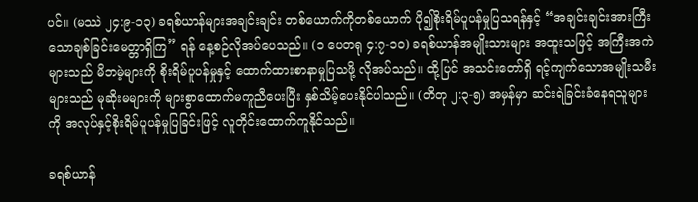ပင်။ (မဿဲ ၂၄:၉-၁၃) ခရစ်ယာန်များအချင်းချင်း တစ်ယောက်ကိုတစ်ယောက် ပို၍စိုးရိမ်ပူပန်မှုပြသရန်နှင့် “အချင်းချင်းအားကြီးသောချစ်ခြင်းမေတ္တာရှိကြ” ရန် နေ့စဉ်လိုအပ်ပေသည်။ (၁ ပေတရု ၄:၇-၁၀) ခရစ်ယာန်အမျိုးသားများ အထူးသဖြင့် အကြီးအကဲများသည် မိဘမဲ့များကို စိုးရိမ်ပူပန်မှုနှင့် ထောက်ထားစာနာမှုပြသဖို့ လိုအပ်သည်။ ထို့ပြင် အသင်းတော်ရှိ ရင့်ကျက်သောအမျိုးသမီးများသည် မုဆိုးမများကို များစွာထောက်မကူညီပေးပြီး နှစ်သိမ့်ပေးနိုင်ပါသည်။ (တိတု ၂:၃-၅) အမှန်မှာ ဆင်းရဲခြင်းခံနေရသူများကို အလုပ်နှင့်စိုးရိမ်ပူပန်မှုပြခြင်းဖြင့် လူတိုင်းထောက်ကူနိုင်သည်။

ခရစ်ယာန်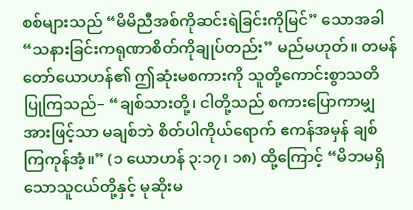စစ်များသည် “မိမိညီအစ်ကိုဆင်းရဲခြင်းကိုမြင်” သောအခါ “သနားခြင်းကရုဏာစိတ်ကိုချုပ်တည်း” မည်မဟုတ်။ တမန်တော်ယောဟန်၏ ဤဆုံးမစကားကို သူတို့ကောင်းစွာသတိပြုကြသည်– “ချစ်သားတို့၊ ငါတို့သည် စကားပြောကာမျှအားဖြင့်သာ မချစ်ဘဲ စိတ်ပါကိုယ်ရောက် ဧကန်အမှန် ချစ်ကြကုန်အံ့။” (၁ ယောဟန် ၃:၁၇၊ ၁၈) ထို့ကြောင့် “မိဘမရှိသောသူငယ်တို့နှင့် မုဆိုးမ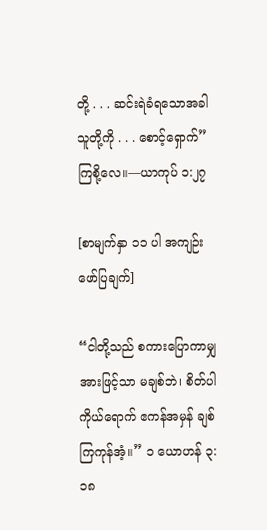တို့ . . . ဆင်းရဲခံရသောအခါ သူတို့ကို . . . စောင့်ရှောက်” ကြစို့လေ။—ယာကုပ် ၁:၂၇

[စာမျက်နှာ ၁၁ ပါ အကျဉ်းဖော်ပြချက်]

“ငါတို့သည် စကားပြောကာမျှအားဖြင့်သာ မချစ်ဘဲ၊ စိတ်ပါကိုယ်ရောက် ဧကန်အမှန် ချစ်ကြကုန်အံ့။” ၁ ယောဟန် ၃:၁၈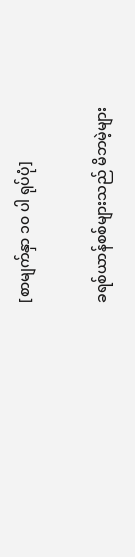[စာမျက်နှာ ၁၀ ပါ ရုပ်ပုံ]

ခရစ်ယာန်စစ်များသည် မိဘမဲ့များ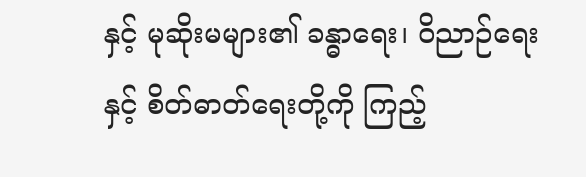နှင့် မုဆိုးမများ၏ ခန္ဓာရေး၊ ဝိညာဉ်ရေးနှင့် စိတ်ဓာတ်ရေးတို့ကို ကြည့်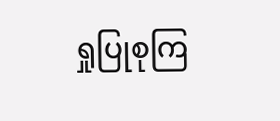ရှုပြုစုကြ